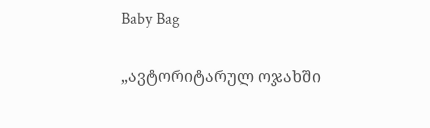Baby Bag

„ავტორიტარულ ოჯახში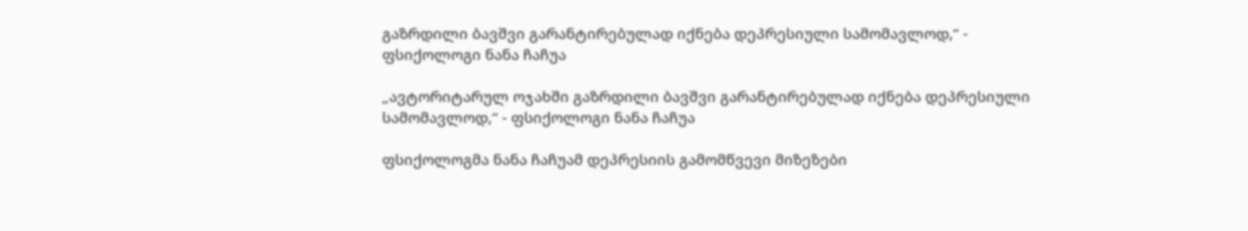გაზრდილი ბავშვი გარანტირებულად იქნება დეპრესიული სამომავლოდ,“ - ფსიქოლოგი ნანა ჩაჩუა

„ავტორიტარულ ოჯახში გაზრდილი ბავშვი გარანტირებულად იქნება დეპრესიული სამომავლოდ,“ - ფსიქოლოგი ნანა ჩაჩუა

ფსიქოლოგმა ნანა ჩაჩუამ დეპრესიის გამომწვევი მიზეზები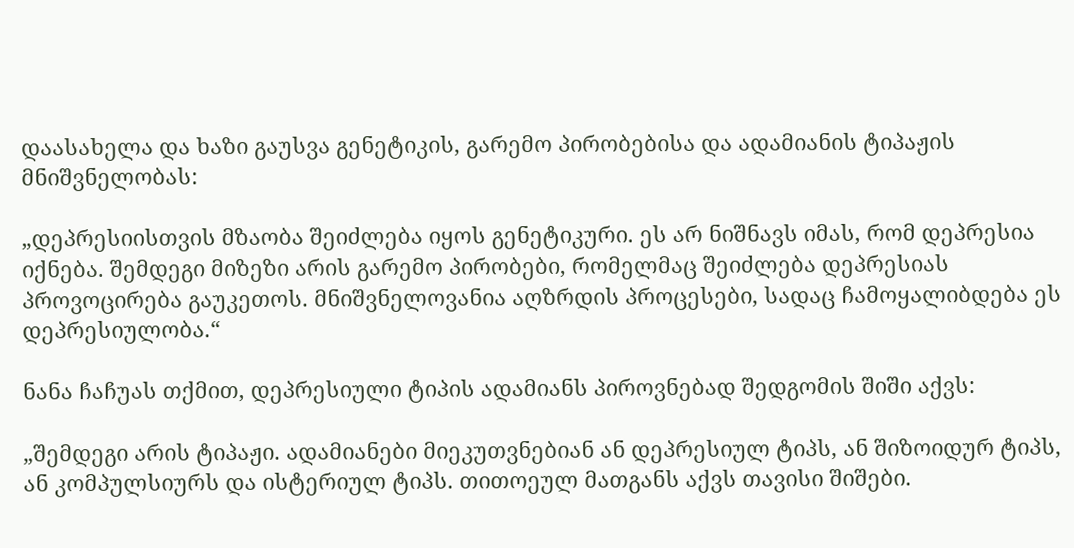დაასახელა და ხაზი გაუსვა გენეტიკის, გარემო პირობებისა და ადამიანის ტიპაჟის მნიშვნელობას:

„დეპრესიისთვის მზაობა შეიძლება იყოს გენეტიკური. ეს არ ნიშნავს იმას, რომ დეპრესია იქნება. შემდეგი მიზეზი არის გარემო პირობები, რომელმაც შეიძლება დეპრესიას პროვოცირება გაუკეთოს. მნიშვნელოვანია აღზრდის პროცესები, სადაც ჩამოყალიბდება ეს დეპრესიულობა.“

ნანა ჩაჩუას თქმით, დეპრესიული ტიპის ადამიანს პიროვნებად შედგომის შიში აქვს:

„შემდეგი არის ტიპაჟი. ადამიანები მიეკუთვნებიან ან დეპრესიულ ტიპს, ან შიზოიდურ ტიპს, ან კომპულსიურს და ისტერიულ ტიპს. თითოეულ მათგანს აქვს თავისი შიშები.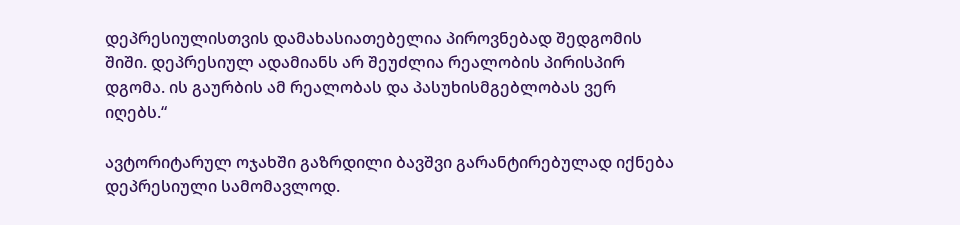დეპრესიულისთვის დამახასიათებელია პიროვნებად შედგომის შიში. დეპრესიულ ადამიანს არ შეუძლია რეალობის პირისპირ დგომა. ის გაურბის ამ რეალობას და პასუხისმგებლობას ვერ იღებს.“

ავტორიტარულ ოჯახში გაზრდილი ბავშვი გარანტირებულად იქნება დეპრესიული სამომავლოდ.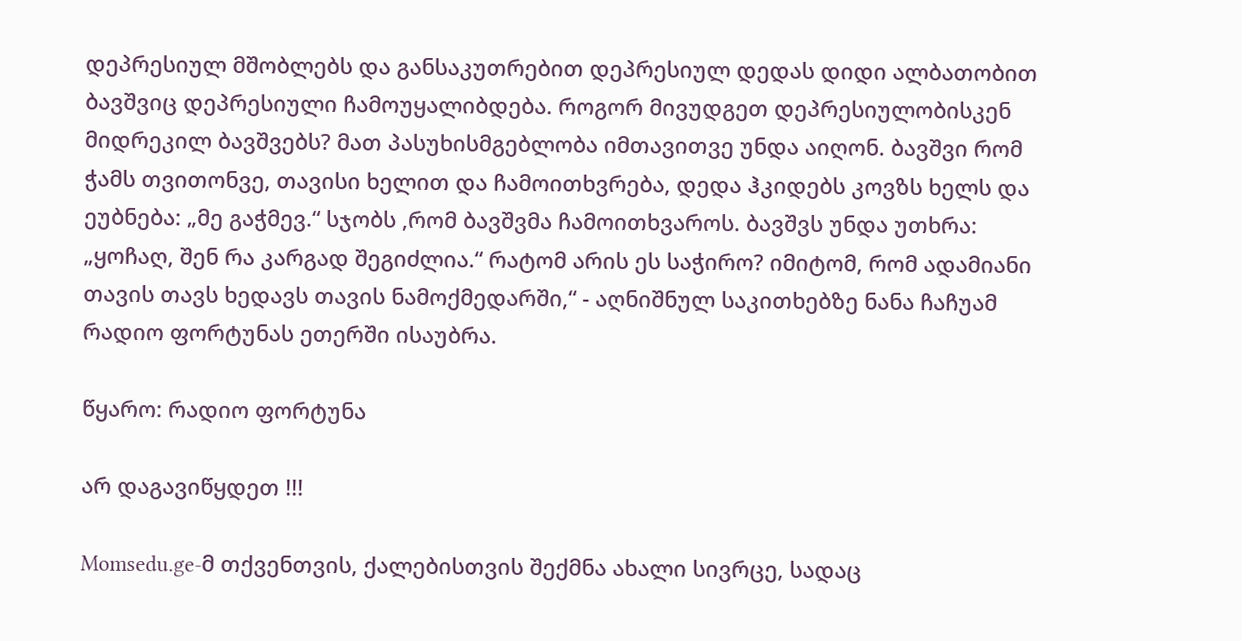დეპრესიულ მშობლებს და განსაკუთრებით დეპრესიულ დედას დიდი ალბათობით ბავშვიც დეპრესიული ჩამოუყალიბდება. როგორ მივუდგეთ დეპრესიულობისკენ მიდრეკილ ბავშვებს? მათ პასუხისმგებლობა იმთავითვე უნდა აიღონ. ბავშვი რომ ჭამს თვითონვე, თავისი ხელით და ჩამოითხვრება, დედა ჰკიდებს კოვზს ხელს და ეუბნება: „მე გაჭმევ.“ სჯობს ,რომ ბავშვმა ჩამოითხვაროს. ბავშვს უნდა უთხრა: „ყოჩაღ, შენ რა კარგად შეგიძლია.“ რატომ არის ეს საჭირო? იმიტომ, რომ ადამიანი თავის თავს ხედავს თავის ნამოქმედარში,“ - აღნიშნულ საკითხებზე ნანა ჩაჩუამ რადიო ფორტუნას ეთერში ისაუბრა.

წყარო: რადიო ფორტუნა

არ დაგავიწყდეთ !!!

Momsedu.ge-მ თქვენთვის, ქალებისთვის შექმნა ახალი სივრცე, სადაც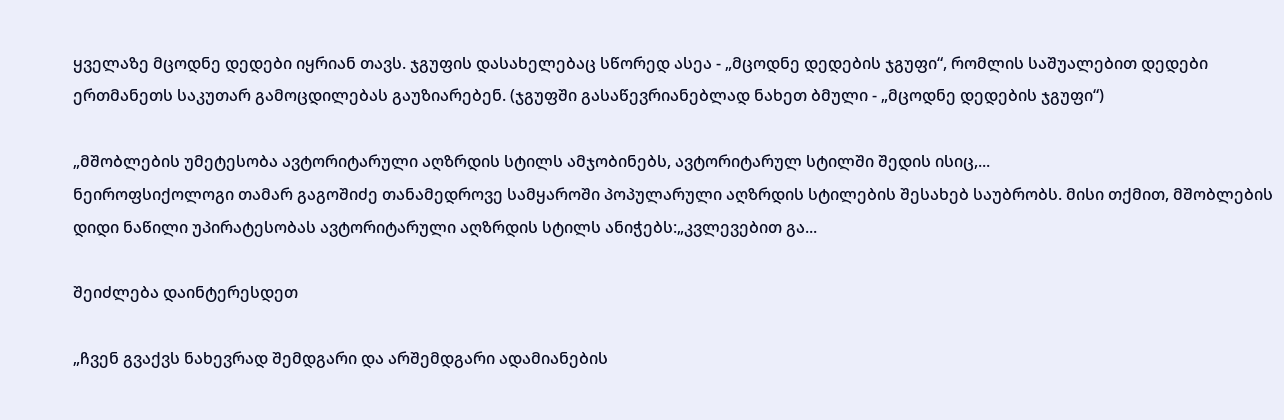ყველაზე მცოდნე დედები იყრიან თავს. ჯგუფის დასახელებაც სწორედ ასეა - „მცოდნე დედების ჯგუფი“, რომლის საშუალებით დედები ერთმანეთს საკუთარ გამოცდილებას გაუზიარებენ. (ჯგუფში გასაწევრიანებლად ნახეთ ბმული - „მცოდნე დედების ჯგუფი“)

„მშობლების უმეტესობა ავტორიტარული აღზრდის სტილს ამჯობინებს, ავტორიტარულ სტილში შედის ისიც,...
ნეიროფსიქოლოგი თამარ გაგოშიძე თანამედროვე სამყაროში პოპულარული აღზრდის სტილების შესახებ საუბრობს. მისი თქმით, მშობლების დიდი ნაწილი უპირატესობას ავტორიტარული აღზრდის სტილს ანიჭებს:„კვლევებით გა...

შეიძლება დაინტერესდეთ

„ჩვენ გვაქვს ნახევრად შემდგარი და არშემდგარი ადამიანების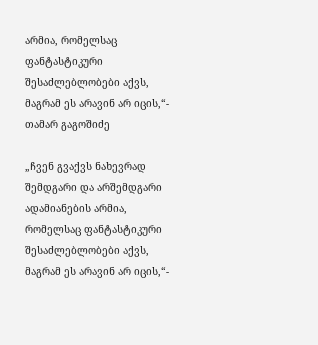არმია, რომელსაც ფანტასტიკური შესაძლებლობები აქვს, მაგრამ ეს არავინ არ იცის,“- თამარ გაგოშიძე

„ჩვენ გვაქვს ნახევრად შემდგარი და არშემდგარი ადამიანების არმია,  რომელსაც ფანტასტიკური შესაძლებლობები აქვს, მაგრამ ეს არავინ არ იცის,“-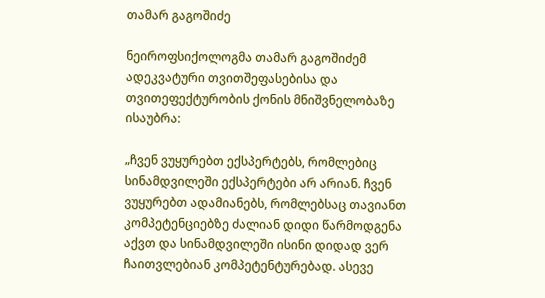თამარ გაგოშიძე

ნეიროფსიქოლოგმა თამარ გაგოშიძემ ადეკვატური თვითშეფასებისა და თვითეფექტურობის ქონის მნიშვნელობაზე ისაუბრა:

„ჩვენ ვუყურებთ ექსპერტებს, რომლებიც სინამდვილეში ექსპერტები არ არიან. ჩვენ ვუყურებთ ადამიანებს, რომლებსაც თავიანთ კომპეტენციებზე ძალიან დიდი წარმოდგენა აქვთ და სინამდვილეში ისინი დიდად ვერ ჩაითვლებიან კომპეტენტურებად. ასევე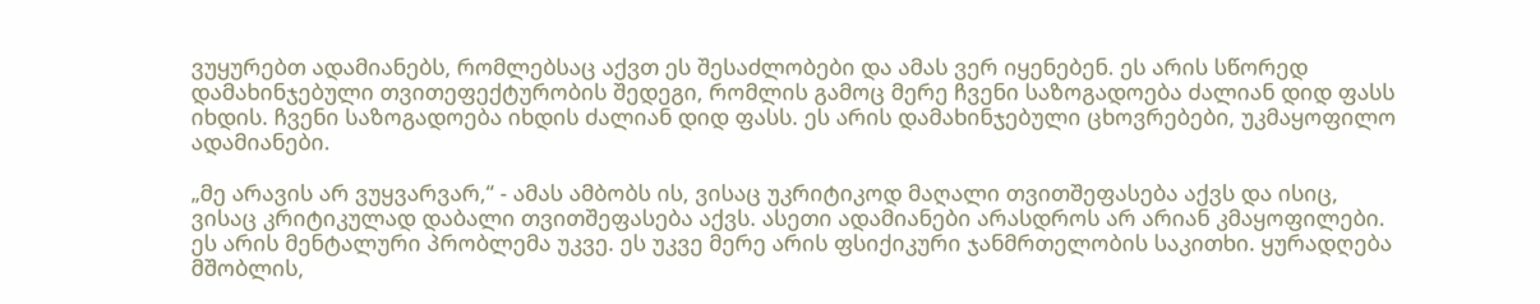ვუყურებთ ადამიანებს, რომლებსაც აქვთ ეს შესაძლობები და ამას ვერ იყენებენ. ეს არის სწორედ დამახინჯებული თვითეფექტურობის შედეგი, რომლის გამოც მერე ჩვენი საზოგადოება ძალიან დიდ ფასს იხდის. ჩვენი საზოგადოება იხდის ძალიან დიდ ფასს. ეს არის დამახინჯებული ცხოვრებები, უკმაყოფილო ადამიანები.

„მე არავის არ ვუყვარვარ,“ - ამას ამბობს ის, ვისაც უკრიტიკოდ მაღალი თვითშეფასება აქვს და ისიც, ვისაც კრიტიკულად დაბალი თვითშეფასება აქვს. ასეთი ადამიანები არასდროს არ არიან კმაყოფილები. ეს არის მენტალური პრობლემა უკვე. ეს უკვე მერე არის ფსიქიკური ჯანმრთელობის საკითხი. ყურადღება მშობლის,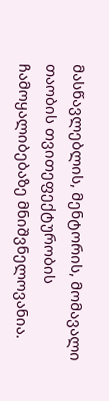მასწავლებლის, მენტორის, მომავალი თაობის თვითეფექტურობის ჩამოყალიბებაზე მნიშვნელოვანია.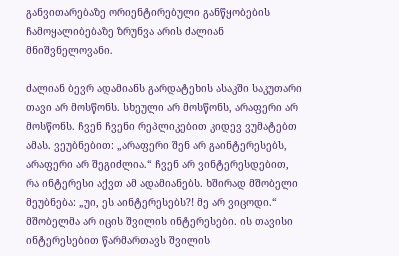განვითარებაზე ორიენტირებული განწყობების ჩამოყალიბებაზე ზრუნვა არის ძალიან მნიშვნელოვანი.

ძალიან ბევრ ადამიანს გარდატეხის ასაკში საკუთარი თავი არ მოსწონს. სხეული არ მოსწონს, არაფერი არ მოსწონს. ჩვენ ჩვენი რეპლიკებით კიდევ ვუმატებთ ამას. ვეუბნებით: „არაფერი შენ არ გაინტერესებს, არაფერი არ შეგიძლია.“ ჩვენ არ ვინტერესდებით, რა ინტერესი აქვთ ამ ადამიანებს. ხშირად მშობელი მეუბნება: „უი, ეს აინტერესებს?! მე არ ვიცოდი.“ მშობელმა არ იცის შვილის ინტერესები. ის თავისი ინტერესებით წარმართავს შვილის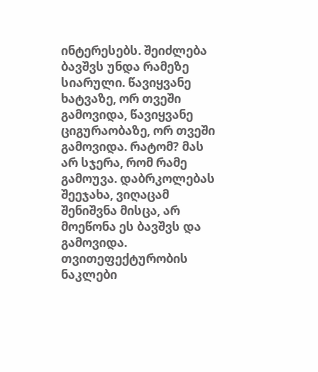ინტერესებს. შეიძლება ბავშვს უნდა რამეზე სიარული. წავიყვანე ხატვაზე, ორ თვეში გამოვიდა, წავიყვანე ციგურაობაზე, ორ თვეში გამოვიდა. რატომ? მას არ სჯერა, რომ რამე გამოუვა. დაბრკოლებას შეეჯახა, ვიღაცამ შენიშვნა მისცა, არ მოეწონა ეს ბავშვს და გამოვიდა. თვითეფექტურობის ნაკლები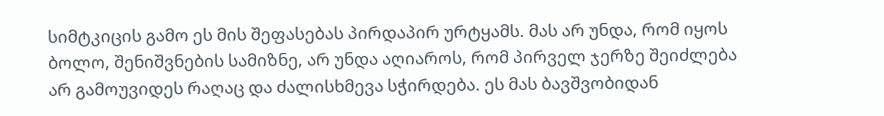სიმტკიცის გამო ეს მის შეფასებას პირდაპირ ურტყამს. მას არ უნდა, რომ იყოს ბოლო, შენიშვნების სამიზნე, არ უნდა აღიაროს, რომ პირველ ჯერზე შეიძლება არ გამოუვიდეს რაღაც და ძალისხმევა სჭირდება. ეს მას ბავშვობიდან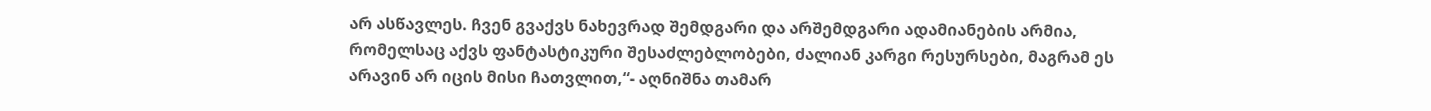არ ასწავლეს. ჩვენ გვაქვს ნახევრად შემდგარი და არშემდგარი ადამიანების არმია, რომელსაც აქვს ფანტასტიკური შესაძლებლობები, ძალიან კარგი რესურსები, მაგრამ ეს არავინ არ იცის მისი ჩათვლით,“- აღნიშნა თამარ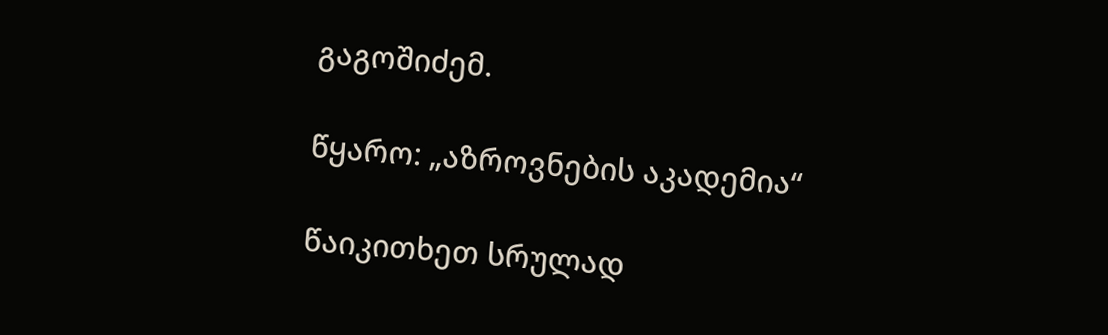გაგოშიძემ.

წყარო: „აზროვნების აკადემია“

წაიკითხეთ სრულად